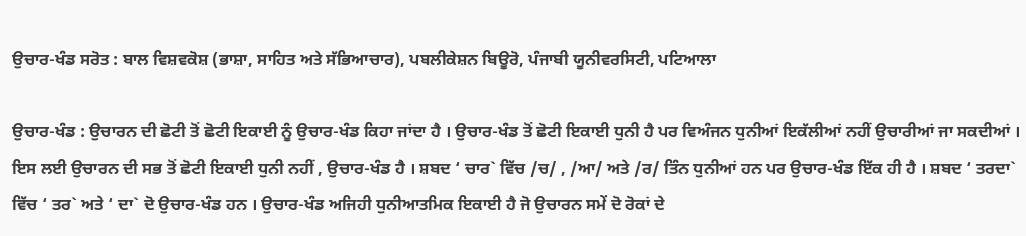ਉਚਾਰ-ਖੰਡ ਸਰੋਤ : ਬਾਲ ਵਿਸ਼ਵਕੋਸ਼ (ਭਾਸ਼ਾ, ਸਾਹਿਤ ਅਤੇ ਸੱਭਿਆਚਾਰ), ਪਬਲੀਕੇਸ਼ਨ ਬਿਊਰੋ, ਪੰਜਾਬੀ ਯੂਨੀਵਰਸਿਟੀ, ਪਟਿਆਲਾ

ਉਚਾਰ-ਖੰਡ : ਉਚਾਰਨ ਦੀ ਛੋਟੀ ਤੋਂ ਛੋਟੀ ਇਕਾਈ ਨੂੰ ਉਚਾਰ-ਖੰਡ ਕਿਹਾ ਜਾਂਦਾ ਹੈ । ਉਚਾਰ-ਖੰਡ ਤੋਂ ਛੋਟੀ ਇਕਾਈ ਧੁਨੀ ਹੈ ਪਰ ਵਿਅੰਜਨ ਧੁਨੀਆਂ ਇਕੱਲੀਆਂ ਨਹੀਂ ਉਚਾਰੀਆਂ ਜਾ ਸਕਦੀਆਂ । ਇਸ ਲਈ ਉਚਾਰਨ ਦੀ ਸਭ ਤੋਂ ਛੋਟੀ ਇਕਾਈ ਧੁਨੀ ਨਹੀਂ , ਉਚਾਰ-ਖੰਡ ਹੈ । ਸ਼ਬਦ ‘ ਚਾਰ` ਵਿੱਚ /ਚ/ , /ਆ/ ਅਤੇ /ਰ/ ਤਿੰਨ ਧੁਨੀਆਂ ਹਨ ਪਰ ਉਚਾਰ-ਖੰਡ ਇੱਕ ਹੀ ਹੈ । ਸ਼ਬਦ ‘ ਤਰਦਾ` ਵਿੱਚ ‘ ਤਰ` ਅਤੇ ‘ ਦਾ` ਦੋ ਉਚਾਰ-ਖੰਡ ਹਨ । ਉਚਾਰ-ਖੰਡ ਅਜਿਹੀ ਧੁਨੀਆਤਮਿਕ ਇਕਾਈ ਹੈ ਜੋ ਉਚਾਰਨ ਸਮੇਂ ਦੋ ਰੋਕਾਂ ਦੇ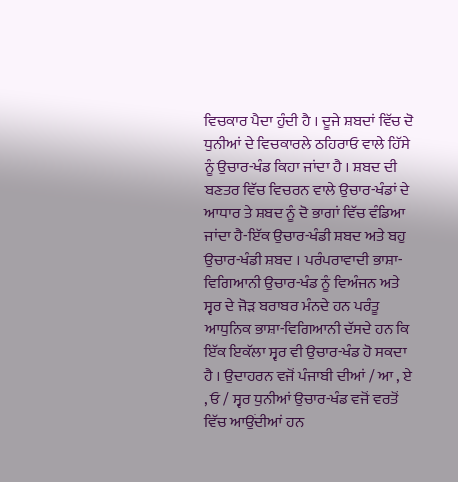ਵਿਚਕਾਰ ਪੈਦਾ ਹੁੰਦੀ ਹੈ । ਦੂਜੇ ਸ਼ਬਦਾਂ ਵਿੱਚ ਦੋ ਧੁਨੀਆਂ ਦੇ ਵਿਚਕਾਰਲੇ ਠਹਿਰਾਓ ਵਾਲੇ ਹਿੱਸੇ ਨੂੰ ਉਚਾਰ-ਖੰਡ ਕਿਹਾ ਜਾਂਦਾ ਹੈ । ਸ਼ਬਦ ਦੀ ਬਣਤਰ ਵਿੱਚ ਵਿਚਰਨ ਵਾਲੇ ਉਚਾਰ-ਖੰਡਾਂ ਦੇ ਆਧਾਰ ਤੇ ਸ਼ਬਦ ਨੂੰ ਦੋ ਭਾਗਾਂ ਵਿੱਚ ਵੰਡਿਆ ਜਾਂਦਾ ਹੈ-ਇੱਕ ਉਚਾਰ-ਖੰਡੀ ਸ਼ਬਦ ਅਤੇ ਬਹੁ ਉਚਾਰ-ਖੰਡੀ ਸ਼ਬਦ । ਪਰੰਪਰਾਵਾਦੀ ਭਾਸ਼ਾ-ਵਿਗਿਆਨੀ ਉਚਾਰ-ਖੰਡ ਨੂੰ ਵਿਅੰਜਨ ਅਤੇ ਸ੍ਵਰ ਦੇ ਜੋੜ ਬਰਾਬਰ ਮੰਨਦੇ ਹਨ ਪਰੰਤੂ ਆਧੁਨਿਕ ਭਾਸ਼ਾ-ਵਿਗਿਆਨੀ ਦੱਸਦੇ ਹਨ ਕਿ ਇੱਕ ਇਕੱਲਾ ਸ੍ਵਰ ਵੀ ਉਚਾਰ-ਖੰਡ ਹੋ ਸਕਦਾ ਹੈ । ਉਦਾਹਰਨ ਵਜੋਂ ਪੰਜਾਬੀ ਦੀਆਂ / ਆ , ਏ , ਓ / ਸ੍ਵਰ ਧੁਨੀਆਂ ਉਚਾਰ-ਖੰਡ ਵਜੋਂ ਵਰਤੋਂ ਵਿੱਚ ਆਉਂਦੀਆਂ ਹਨ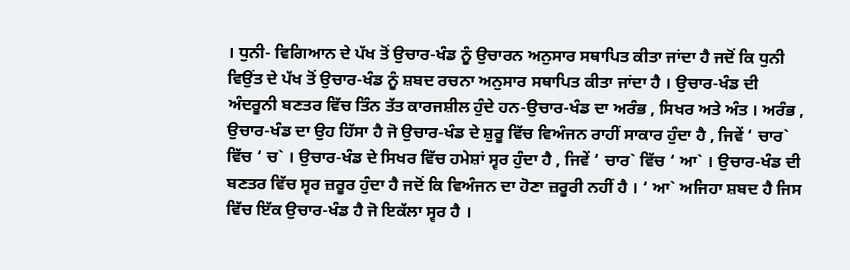। ਧੁਨੀ- ਵਿਗਿਆਨ ਦੇ ਪੱਖ ਤੋਂ ਉਚਾਰ-ਖੰਡ ਨੂੰ ਉਚਾਰਨ ਅਨੁਸਾਰ ਸਥਾਪਿਤ ਕੀਤਾ ਜਾਂਦਾ ਹੈ ਜਦੋਂ ਕਿ ਧੁਨੀ ਵਿਉਂਤ ਦੇ ਪੱਖ ਤੋਂ ਉਚਾਰ-ਖੰਡ ਨੂੰ ਸ਼ਬਦ ਰਚਨਾ ਅਨੁਸਾਰ ਸਥਾਪਿਤ ਕੀਤਾ ਜਾਂਦਾ ਹੈ । ਉਚਾਰ-ਖੰਡ ਦੀ ਅੰਦਰੂਨੀ ਬਣਤਰ ਵਿੱਚ ਤਿੰਨ ਤੱਤ ਕਾਰਜਸ਼ੀਲ ਹੁੰਦੇ ਹਨ-ਉਚਾਰ-ਖੰਡ ਦਾ ਅਰੰਭ , ਸਿਖਰ ਅਤੇ ਅੰਤ । ਅਰੰਭ , ਉਚਾਰ-ਖੰਡ ਦਾ ਉਹ ਹਿੱਸਾ ਹੈ ਜੋ ਉਚਾਰ-ਖੰਡ ਦੇ ਸ਼ੁਰੂ ਵਿੱਚ ਵਿਅੰਜਨ ਰਾਹੀਂ ਸਾਕਾਰ ਹੁੰਦਾ ਹੈ , ਜਿਵੇਂ ‘ ਚਾਰ` ਵਿੱਚ ‘ ਚ` । ਉਚਾਰ-ਖੰਡ ਦੇ ਸਿਖਰ ਵਿੱਚ ਹਮੇਸ਼ਾਂ ਸ੍ਵਰ ਹੁੰਦਾ ਹੈ , ਜਿਵੇਂ ‘ ਚਾਰ` ਵਿੱਚ ‘ ਆ` । ਉਚਾਰ-ਖੰਡ ਦੀ ਬਣਤਰ ਵਿੱਚ ਸ੍ਵਰ ਜ਼ਰੂਰ ਹੁੰਦਾ ਹੈ ਜਦੋਂ ਕਿ ਵਿਅੰਜਨ ਦਾ ਹੋਣਾ ਜ਼ਰੂਰੀ ਨਹੀਂ ਹੈ । ‘ ਆ` ਅਜਿਹਾ ਸ਼ਬਦ ਹੈ ਜਿਸ ਵਿੱਚ ਇੱਕ ਉਚਾਰ-ਖੰਡ ਹੈ ਜੋ ਇਕੱਲਾ ਸ੍ਵਰ ਹੈ ।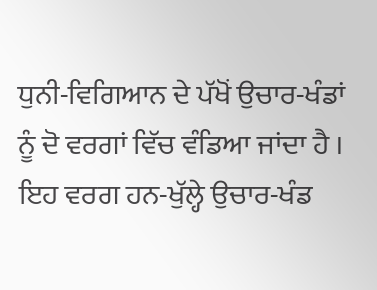ਧੁਨੀ-ਵਿਗਿਆਨ ਦੇ ਪੱਖੋਂ ਉਚਾਰ-ਖੰਡਾਂ ਨੂੰ ਦੋ ਵਰਗਾਂ ਵਿੱਚ ਵੰਡਿਆ ਜਾਂਦਾ ਹੈ । ਇਹ ਵਰਗ ਹਨ-ਖੁੱਲ੍ਹੇ ਉਚਾਰ-ਖੰਡ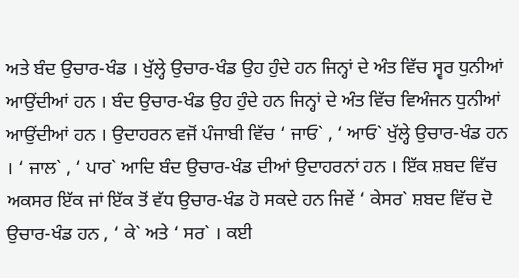ਅਤੇ ਬੰਦ ਉਚਾਰ-ਖੰਡ । ਖੁੱਲ੍ਹੇ ਉਚਾਰ-ਖੰਡ ਉਹ ਹੁੰਦੇ ਹਨ ਜਿਨ੍ਹਾਂ ਦੇ ਅੰਤ ਵਿੱਚ ਸ੍ਵਰ ਧੁਨੀਆਂ ਆਉਂਦੀਆਂ ਹਨ । ਬੰਦ ਉਚਾਰ-ਖੰਡ ਉਹ ਹੁੰਦੇ ਹਨ ਜਿਨ੍ਹਾਂ ਦੇ ਅੰਤ ਵਿੱਚ ਵਿਅੰਜਨ ਧੁਨੀਆਂ ਆਉਂਦੀਆਂ ਹਨ । ਉਦਾਹਰਨ ਵਜੋਂ ਪੰਜਾਬੀ ਵਿੱਚ ‘ ਜਾਓ` , ‘ ਆਓ` ਖੁੱਲ੍ਹੇ ਉਚਾਰ-ਖੰਡ ਹਨ । ‘ ਜਾਲ` , ‘ ਪਾਰ` ਆਦਿ ਬੰਦ ਉਚਾਰ-ਖੰਡ ਦੀਆਂ ਉਦਾਹਰਨਾਂ ਹਨ । ਇੱਕ ਸ਼ਬਦ ਵਿੱਚ ਅਕਸਰ ਇੱਕ ਜਾਂ ਇੱਕ ਤੋਂ ਵੱਧ ਉਚਾਰ-ਖੰਡ ਹੋ ਸਕਦੇ ਹਨ ਜਿਵੇਂ ‘ ਕੇਸਰ` ਸ਼ਬਦ ਵਿੱਚ ਦੋ ਉਚਾਰ-ਖੰਡ ਹਨ , ‘ ਕੇ` ਅਤੇ ‘ ਸਰ` । ਕਈ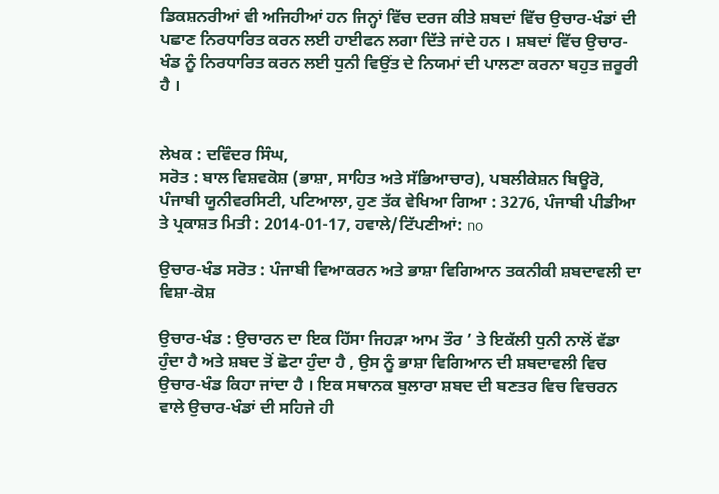ਡਿਕਸ਼ਨਰੀਆਂ ਵੀ ਅਜਿਹੀਆਂ ਹਨ ਜਿਨ੍ਹਾਂ ਵਿੱਚ ਦਰਜ ਕੀਤੇ ਸ਼ਬਦਾਂ ਵਿੱਚ ਉਚਾਰ-ਖੰਡਾਂ ਦੀ ਪਛਾਣ ਨਿਰਧਾਰਿਤ ਕਰਨ ਲਈ ਹਾਈਫਨ ਲਗਾ ਦਿੱਤੇ ਜਾਂਦੇ ਹਨ । ਸ਼ਬਦਾਂ ਵਿੱਚ ਉਚਾਰ-ਖੰਡ ਨੂੰ ਨਿਰਧਾਰਿਤ ਕਰਨ ਲਈ ਧੁਨੀ ਵਿਉਂਤ ਦੇ ਨਿਯਮਾਂ ਦੀ ਪਾਲਣਾ ਕਰਨਾ ਬਹੁਤ ਜ਼ਰੂਰੀ ਹੈ ।


ਲੇਖਕ : ਦਵਿੰਦਰ ਸਿੰਘ,
ਸਰੋਤ : ਬਾਲ ਵਿਸ਼ਵਕੋਸ਼ (ਭਾਸ਼ਾ, ਸਾਹਿਤ ਅਤੇ ਸੱਭਿਆਚਾਰ), ਪਬਲੀਕੇਸ਼ਨ ਬਿਊਰੋ, ਪੰਜਾਬੀ ਯੂਨੀਵਰਸਿਟੀ, ਪਟਿਆਲਾ, ਹੁਣ ਤੱਕ ਵੇਖਿਆ ਗਿਆ : 3276, ਪੰਜਾਬੀ ਪੀਡੀਆ ਤੇ ਪ੍ਰਕਾਸ਼ਤ ਮਿਤੀ : 2014-01-17, ਹਵਾਲੇ/ਟਿੱਪਣੀਆਂ: no

ਉਚਾਰ-ਖੰਡ ਸਰੋਤ : ਪੰਜਾਬੀ ਵਿਆਕਰਨ ਅਤੇ ਭਾਸ਼ਾ ਵਿਗਿਆਨ ਤਕਨੀਕੀ ਸ਼ਬਦਾਵਲੀ ਦਾ ਵਿਸ਼ਾ-ਕੋਸ਼

ਉਚਾਰ-ਖੰਡ : ਉਚਾਰਨ ਦਾ ਇਕ ਹਿੱਸਾ ਜਿਹੜਾ ਆਮ ਤੌਰ ’ ਤੇ ਇਕੱਲੀ ਧੁਨੀ ਨਾਲੋਂ ਵੱਡਾ ਹੁੰਦਾ ਹੈ ਅਤੇ ਸ਼ਬਦ ਤੋਂ ਛੋਟਾ ਹੁੰਦਾ ਹੈ , ਉਸ ਨੂੰ ਭਾਸ਼ਾ ਵਿਗਿਆਨ ਦੀ ਸ਼ਬਦਾਵਲੀ ਵਿਚ ਉਚਾਰ-ਖੰਡ ਕਿਹਾ ਜਾਂਦਾ ਹੈ । ਇਕ ਸਥਾਨਕ ਬੁਲਾਰਾ ਸ਼ਬਦ ਦੀ ਬਣਤਰ ਵਿਚ ਵਿਚਰਨ ਵਾਲੇ ਉਚਾਰ-ਖੰਡਾਂ ਦੀ ਸਹਿਜੇ ਹੀ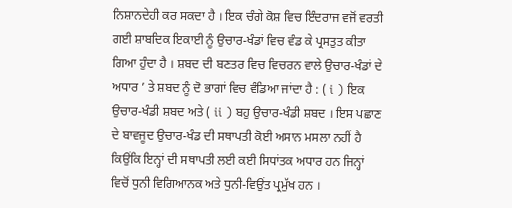ਨਿਸ਼ਾਨਦੇਹੀ ਕਰ ਸਕਦਾ ਹੈ । ਇਕ ਚੰਗੇ ਕੋਸ਼ ਵਿਚ ਇੰਦਰਾਜ ਵਜੋਂ ਵਰਤੀ ਗਈ ਸ਼ਾਬਦਿਕ ਇਕਾਈ ਨੂੰ ਉਚਾਰ-ਖੰਡਾਂ ਵਿਚ ਵੰਡ ਕੇ ਪ੍ਰਸਤੁਤ ਕੀਤਾ ਗਿਆ ਹੁੰਦਾ ਹੈ । ਸ਼ਬਦ ਦੀ ਬਣਤਰ ਵਿਚ ਵਿਚਰਨ ਵਾਲੇ ਉਚਾਰ-ਖੰਡਾਂ ਦੇ ਅਧਾਰ ’ ਤੇ ਸ਼ਬਦ ਨੂੰ ਦੋ ਭਾਗਾਂ ਵਿਚ ਵੰਡਿਆ ਜਾਂਦਾ ਹੈ : ( i ) ਇਕ ਉਚਾਰ-ਖੰਡੀ ਸ਼ਬਦ ਅਤੇ ( ii ) ਬਹੁ ਉਚਾਰ-ਖੰਡੀ ਸ਼ਬਦ । ਇਸ ਪਛਾਣ ਦੇ ਬਾਵਜੂਦ ਉਚਾਰ-ਖੰਡ ਦੀ ਸਥਾਪਤੀ ਕੋਈ ਅਸਾਨ ਮਸਲਾ ਨਹੀਂ ਹੈ ਕਿਉਂਕਿ ਇਨ੍ਹਾਂ ਦੀ ਸਥਾਪਤੀ ਲਈ ਕਈ ਸਿਧਾਂਤਕ ਅਧਾਰ ਹਨ ਜਿਨ੍ਹਾਂ ਵਿਚੋਂ ਧੁਨੀ ਵਿਗਿਆਨਕ ਅਤੇ ਧੁਨੀ-ਵਿਉਂਤ ਪ੍ਰਮੁੱਖ ਹਨ ।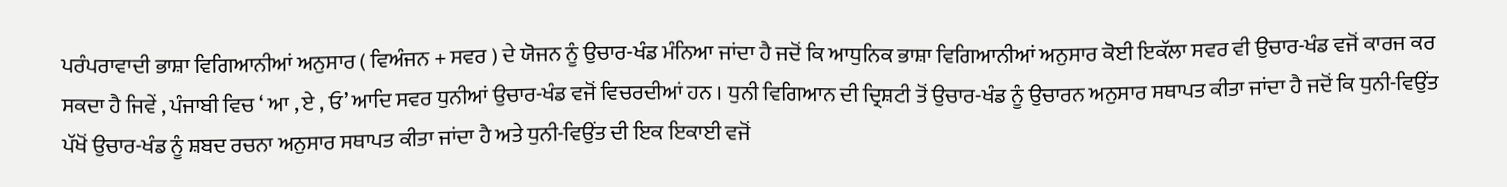ਪਰੰਪਰਾਵਾਦੀ ਭਾਸ਼ਾ ਵਿਗਿਆਨੀਆਂ ਅਨੁਸਾਰ ( ਵਿਅੰਜਨ + ਸਵਰ ) ਦੇ ਯੋਜਨ ਨੂੰ ਉਚਾਰ-ਖੰਡ ਮੰਨਿਆ ਜਾਂਦਾ ਹੈ ਜਦੋਂ ਕਿ ਆਧੁਨਿਕ ਭਾਸ਼ਾ ਵਿਗਿਆਨੀਆਂ ਅਨੁਸਾਰ ਕੋਈ ਇਕੱਲਾ ਸਵਰ ਵੀ ਉਚਾਰ-ਖੰਡ ਵਜੋਂ ਕਾਰਜ ਕਰ ਸਕਦਾ ਹੈ ਜਿਵੇਂ , ਪੰਜਾਬੀ ਵਿਚ ‘ ਆ , ਏ , ਓ’ ਆਦਿ ਸਵਰ ਧੁਨੀਆਂ ਉਚਾਰ-ਖੰਡ ਵਜੋਂ ਵਿਚਰਦੀਆਂ ਹਨ । ਧੁਨੀ ਵਿਗਿਆਨ ਦੀ ਦ੍ਰਿਸ਼ਟੀ ਤੋਂ ਉਚਾਰ-ਖੰਡ ਨੂੰ ਉਚਾਰਨ ਅਨੁਸਾਰ ਸਥਾਪਤ ਕੀਤਾ ਜਾਂਦਾ ਹੈ ਜਦੋਂ ਕਿ ਧੁਨੀ-ਵਿਉਂਤ ਪੱਖੋਂ ਉਚਾਰ-ਖੰਡ ਨੂੰ ਸ਼ਬਦ ਰਚਨਾ ਅਨੁਸਾਰ ਸਥਾਪਤ ਕੀਤਾ ਜਾਂਦਾ ਹੈ ਅਤੇ ਧੁਨੀ-ਵਿਉਂਤ ਦੀ ਇਕ ਇਕਾਈ ਵਜੋਂ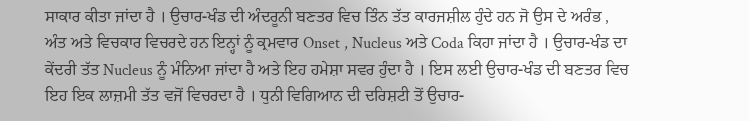ਸਾਕਾਰ ਕੀਤਾ ਜਾਂਦਾ ਹੈ । ਉਚਾਰ-ਖੰਡ ਦੀ ਅੰਦਰੂਨੀ ਬਣਤਰ ਵਿਚ ਤਿੰਨ ਤੱਤ ਕਾਰਜਸ਼ੀਲ ਹੁੰਦੇ ਹਨ ਜੋ ਉਸ ਦੇ ਅਰੰਭ , ਅੰਤ ਅਤੇ ਵਿਚਕਾਰ ਵਿਚਰਦੇ ਹਨ ਇਨ੍ਹਾਂ ਨੂੰ ਕ੍ਰਮਵਾਰ Onset , Nucleus ਅਤੇ Coda ਕਿਹਾ ਜਾਂਦਾ ਹੈ । ਉਚਾਰ-ਖੰਡ ਦਾ ਕੇਂਦਰੀ ਤੱਤ Nucleus ਨੂੰ ਮੰਨਿਆ ਜਾਂਦਾ ਹੈ ਅਤੇ ਇਹ ਹਮੇਸ਼ਾ ਸਵਰ ਹੁੰਦਾ ਹੈ । ਇਸ ਲਈ ਉਚਾਰ-ਖੰਡ ਦੀ ਬਣਤਰ ਵਿਚ ਇਹ ਇਕ ਲਾਜ਼ਮੀ ਤੱਤ ਵਜੋਂ ਵਿਚਰਦਾ ਹੈ । ਧੁਨੀ ਵਿਗਿਆਨ ਦੀ ਦਰਿਸ਼ਟੀ ਤੋਂ ਉਚਾਰ-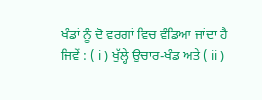ਖੰਡਾਂ ਨੂੰ ਦੋ ਵਰਗਾਂ ਵਿਚ ਵੰਡਿਆ ਜਾਂਦਾ ਹੈ ਜਿਵੇਂ : ( i ) ਖੁੱਲ੍ਹੇ ਉਚਾਰ-ਖੰਡ ਅਤੇ ( ii )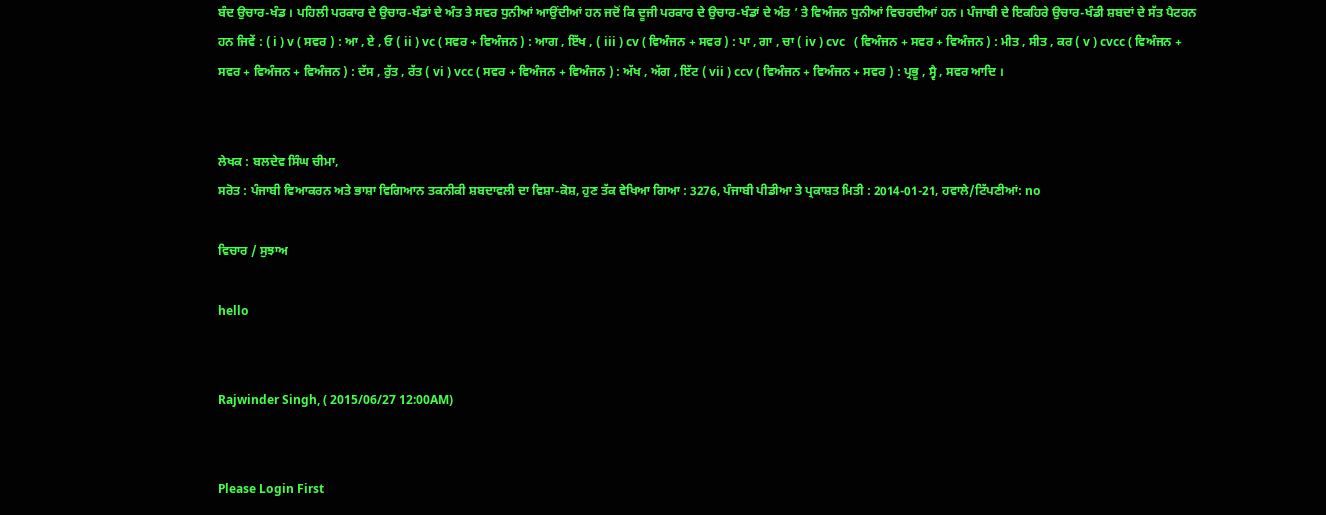ਬੰਦ ਉਚਾਰ-ਖੰਡ । ਪਹਿਲੀ ਪਰਕਾਰ ਦੇ ਉਚਾਰ-ਖੰਡਾਂ ਦੇ ਅੰਤ ਤੇ ਸਵਰ ਧੁਨੀਆਂ ਆਉਂਦੀਆਂ ਹਨ ਜਦੋਂ ਕਿ ਦੂਜੀ ਪਰਕਾਰ ਦੇ ਉਚਾਰ-ਖੰਡਾਂ ਦੇ ਅੰਤ ’ ਤੇ ਵਿਅੰਜਨ ਧੁਨੀਆਂ ਵਿਚਰਦੀਆਂ ਹਨ । ਪੰਜਾਬੀ ਦੇ ਇਕਹਿਰੇ ਉਚਾਰ-ਖੰਡੀ ਸ਼ਬਦਾਂ ਦੇ ਸੱਤ ਪੈਟਰਨ ਹਨ ਜਿਵੇਂ : ( i ) v ( ਸਵਰ ) : ਆ , ਏ , ਓ ( ii ) vc ( ਸਵਰ + ਵਿਅੰਜਨ ) : ਆਗ , ਇੱਖ , ( iii ) cv ( ਵਿਅੰਜਨ + ਸਵਰ ) : ਪਾ , ਗਾ , ਚਾ ( iv ) cvc   ( ਵਿਅੰਜਨ + ਸਵਰ + ਵਿਅੰਜਨ ) : ਮੀਤ , ਸੀਤ , ਕਰ ( v ) cvcc ( ਵਿਅੰਜਨ + ਸਵਰ + ਵਿਅੰਜਨ + ਵਿਅੰਜਨ ) : ਦੱਸ , ਰੁੱਤ , ਰੱਤ ( vi ) vcc ( ਸਵਰ + ਵਿਅੰਜਨ + ਵਿਅੰਜਨ ) : ਅੱਖ , ਅੱਗ , ਇੱਟ ( vii ) ccv ( ਵਿਅੰਜਨ + ਵਿਅੰਜਨ + ਸਵਰ ) : ਪ੍ਰਭੂ , ਸ੍ਵੈ , ਸਵਰ ਆਦਿ ।


ਲੇਖਕ : ਬਲਦੇਵ ਸਿੰਘ ਚੀਮਾ,
ਸਰੋਤ : ਪੰਜਾਬੀ ਵਿਆਕਰਨ ਅਤੇ ਭਾਸ਼ਾ ਵਿਗਿਆਨ ਤਕਨੀਕੀ ਸ਼ਬਦਾਵਲੀ ਦਾ ਵਿਸ਼ਾ-ਕੋਸ਼, ਹੁਣ ਤੱਕ ਵੇਖਿਆ ਗਿਆ : 3276, ਪੰਜਾਬੀ ਪੀਡੀਆ ਤੇ ਪ੍ਰਕਾਸ਼ਤ ਮਿਤੀ : 2014-01-21, ਹਵਾਲੇ/ਟਿੱਪਣੀਆਂ: no

ਵਿਚਾਰ / ਸੁਝਾਅ

hello


Rajwinder Singh, ( 2015/06/27 12:00AM)


Please Login First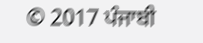© 2017 ਪੰਜਾਬੀ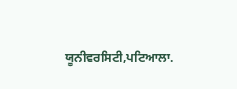ਯੂਨੀਵਰਸਿਟੀ,ਪਟਿਆਲਾ.